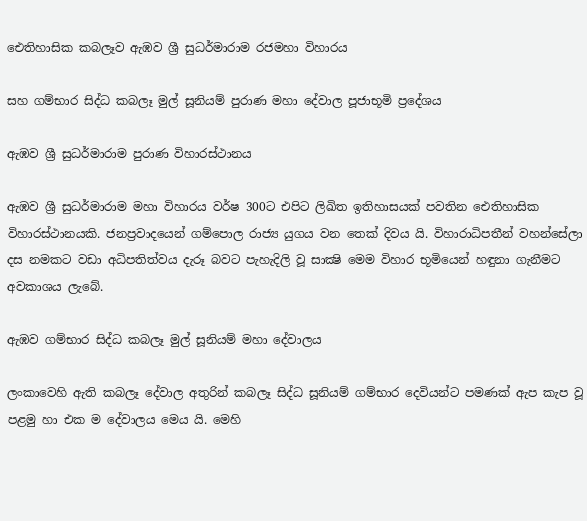ඓතිහාසික කබලෑව ඇඹව ශ්‍රී සුධර්මාරාම රජමහා විහාරය

සහ ගම්භාර සිද්ධ කබලෑ මුල් සූනියම් පුරාණ මහා දේවාල පූජාභූමි ප්‍රදේශය

ඇඹව ශ්‍රී සුධර්මාරාම පුරාණ විහාරස්ථානය

ඇඹව ශ්‍රී සුධර්මාරාම මහා විහාරය වර්ෂ 300ට එපිට ලිඛිත ඉතිහාසයක් පවතින ඓතිහාසික විහාරස්ථානයකි. ජනප්‍රවාදයෙන් ගම්පොල රාජ්‍ය යුගය වන තෙක් දිවය යි. විහාරාධිපතීන් වහන්සේලා දස නමකට වඩා අධිපතිත්වය දැරූ බවට පැහැදිලි වූ සාක්‍ෂි මෙම විහාර භූමියෙන් හඳුනා ගැනීමට අවකාශය ලැබේ.

ඇඹව ගම්භාර සිද්ධ කබලෑ මුල් සූනියම් මහා දේවාලය

ලංකාවෙහි ඇති කබලෑ දේවාල අතුරින් කබලෑ සිද්ධ සූනියම් ගම්භාර දෙවියන්ට පමණක් ඇප කැප වූ පළමු හා එක ම දේවාලය මෙය යි. මෙහි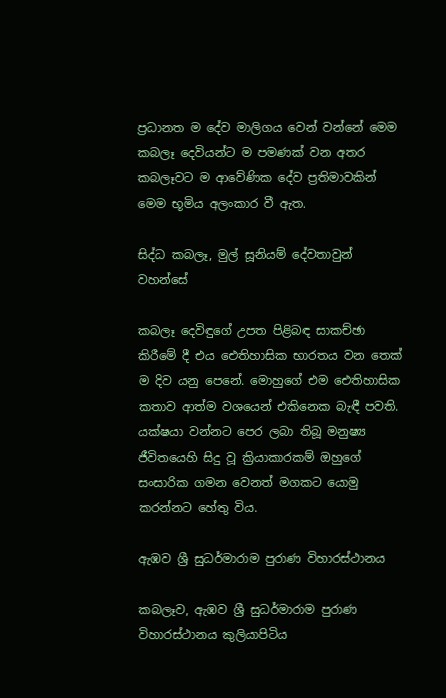ප්‍රධානත ම දේව මාලිගය වෙන් වන්නේ මෙම කබලෑ දෙවියන්ට ම පමණක් වන අතර කබලෑවට ම ආවේණික දේව ප්‍රතිමාවකින් මෙම භූමිය අලංකාර වී ඇත.

සිද්ධ කබලෑ, මුල් සූනියම් දේවතාවුන් වහන්සේ

කබලෑ දෙවිඳුගේ උපත පිළිබඳ සාකච්ඡා කිරීමේ දී එය ඓතිහාසික භාරතය වන තෙක් ම දිව යනු පෙනේ. මොහුගේ එම ඓතිහාසික කතාව ආත්ම වශයෙන් එකිනෙක බැඳී පවති. යක්ෂයා වන්නට පෙර ලබා තිබූ මනුෂ්‍ය ජීවිතයෙහි සිදු වූ ක්‍රියාකාරකම් ඔහුගේ සංසාරික ගමන වෙනත් මගකට යොමු කරන්නට හේතු විය.

ඇඹව ශ්‍රී සුධර්මාරාම පුරාණ විහාරස්ථානය

කබලෑව, ඇඹව ශ්‍රී සුධර්මාරාම පුරාණ විහාරස්ථානය කුලියාපිටිය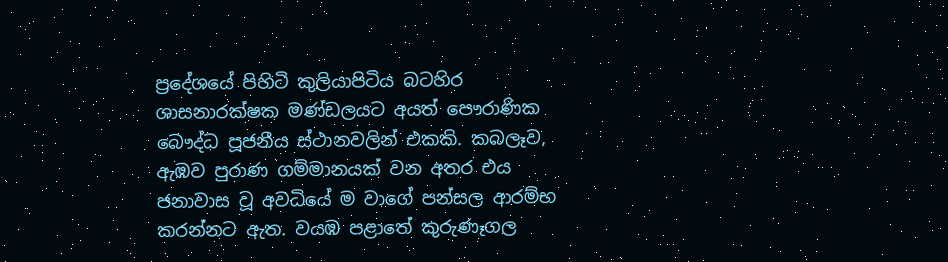ප්‍රදේශයේ පිහිටි කුලියාපිටිය බටහිර ශාසනාරක්ෂක මණ්ඩලයට අයත් පෞරාණික බෞද්ධ පූජනීය ස්ථානවලින් එකකි. කබලෑව, ඇඹව පුරාණ ගම්මානයක් වන අතර එය ජනාවාස වූ අවධියේ ම වාගේ පන්සල ආරම්භ කරන්නට ඇත. වයඹ පළාතේ කුරුණෑගල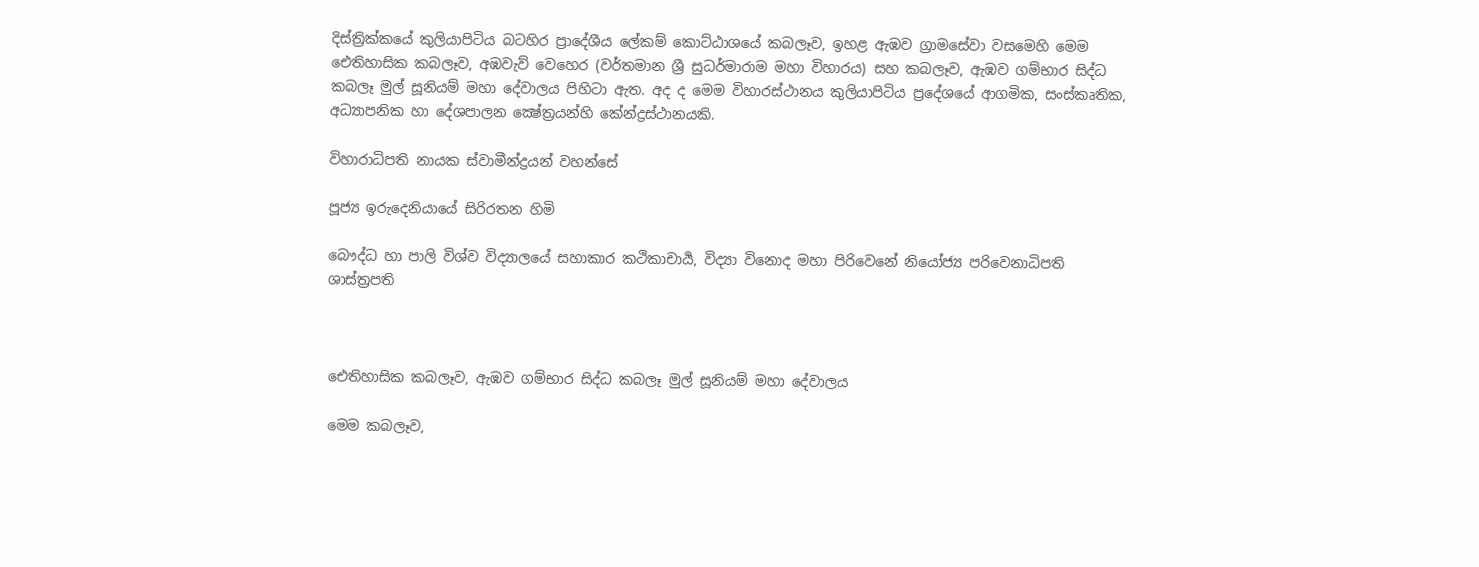දිස්ත්‍රික්කයේ කුලියාපිටිය බටහිර ප්‍රාදේශීය ලේකම් කොට්ඨාශයේ කබලෑව, ඉහළ ඇඹව ග්‍රාමසේවා වසමෙහි මෙම ඓතිහාසික කබලෑව, අඹවැව් වෙහෙර (වර්තමාන ශ්‍රී සුධර්මාරාම මහා විහාරය) සහ කබලෑව, ඇඹව ගම්භාර සිද්ධ කබලෑ මුල් සූනියම් මහා දේවාලය පිහිටා ඇත. අද ද මෙම විහාරස්ථානය කුලියාපිටිය ප්‍රදේශයේ ආගමික, සංස්කෘතික, අධ්‍යාපනික හා දේශපාලන ක්‍ෂේත්‍රයන්හි කේන්ද්‍රස්ථානයකි.

විහාරාධිපති නායක ස්වාමීන්ද්‍රයන් වහන්සේ

පූජ්‍ය ඉරුදෙනියායේ සිරිරතන හිමි

බෞද්ධ හා පාලි විශ්ව විද්‍යාලයේ සහාකාර කථිකාචාර්‍ය, විද්‍යා විනොද මහා පිරිවෙනේ නියෝජ්‍ය පරිවෙනාධිපති
ශාස්ත්‍රපති



ඓතිහාසික කබලෑව, ඇඹව ගම්භාර සිද්ධ කබලෑ මුල් සූනියම් මහා දේවාලය

මෙම කබලෑව,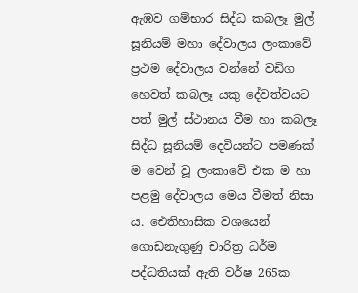ඇඹව ගම්භාර සිද්ධ කබලෑ මුල් සූනියම් මහා දේවාලය ලංකාවේ ප්‍රථම දේවාලය වන්නේ වඩිග හෙවත් කබලෑ යකු දේවත්වයට පත් මුල් ස්ථානය වීම හා කබලෑ සිද්ධ සූනියම් දෙවියන්ට පමණක් ම වෙන් වූ ලංකාවේ එක ම හා පළමු දේවාලය මෙය වීමත් නිසා ය. ඓතිහාසික වශයෙන් ගොඩනැගුණු චාරිත්‍ර ධර්ම පද්ධතියක් ඇති වර්ෂ 265ක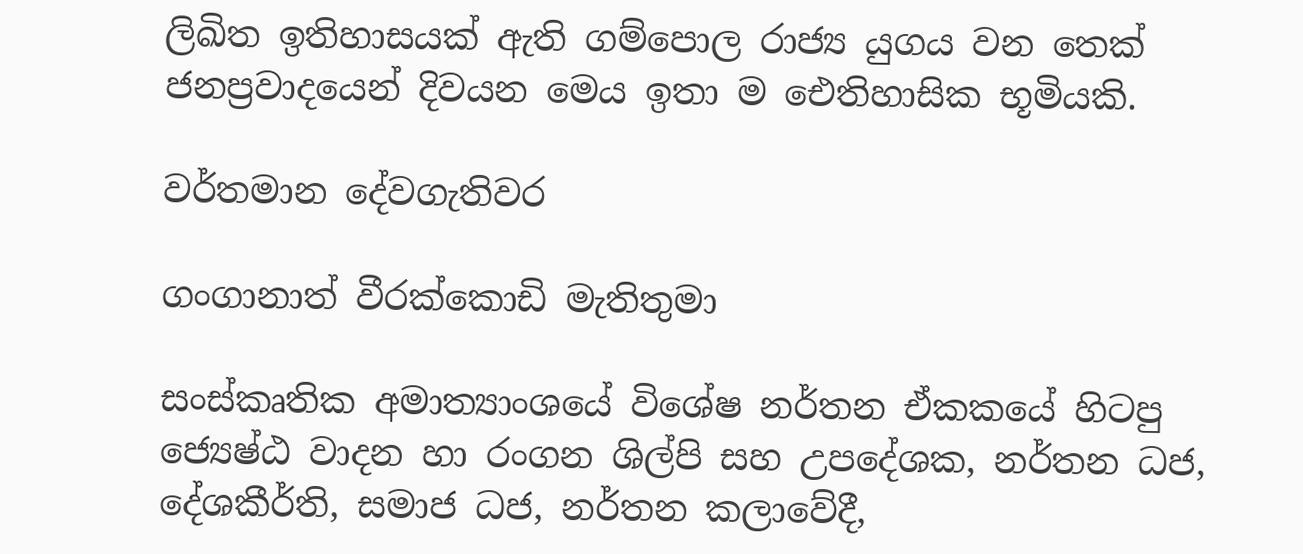ලිඛිත ඉතිහාසයක් ඇති ගම්පොල රාජ්‍ය යුගය වන තෙක් ජනප්‍රවාදයෙන් දිවයන මෙය ඉතා ම ඓතිහාසික භූමියකි.

වර්තමාන දේවගැතිවර

ගංගානාත් වීරක්කොඩි මැතිතුමා

සංස්කෘතික අමාත්‍යාංශයේ විශේෂ නර්තන ඒකකයේ හිටපු ජ්‍යෙෂ්ඨ වාදන හා රංගන ශිල්පි සහ උපදේශක, නර්තන ධජ, දේශකීර්ති, සමාජ ධජ, නර්තන කලාවේදී,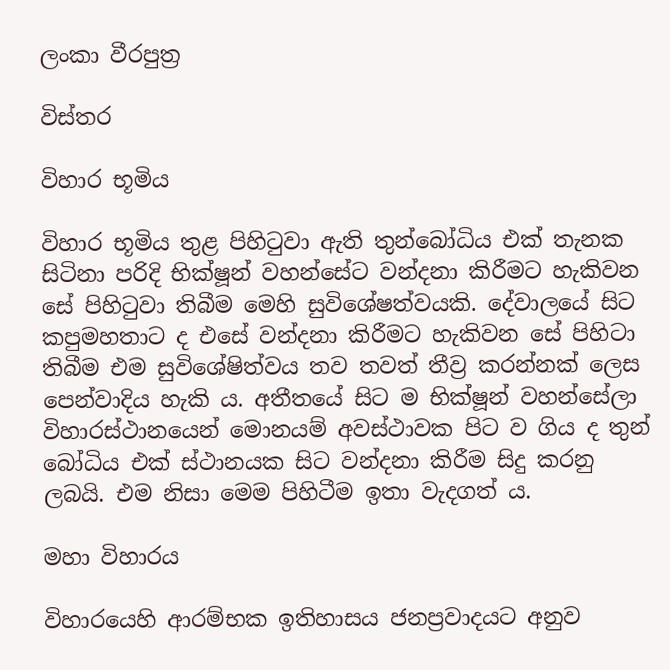ලංකා වීරපුත්‍ර

විස්තර

විහාර භූමිය

විහාර භූමිය තුළ පිහිටුවා ඇති තුන්බෝධිය එක් තැනක සිටිනා පරිදි භික්ෂූන් වහන්සේට වන්දනා කිරීමට හැකිවන සේ පිහිටුවා තිබීම මෙහි සුවිශේෂත්වයකි. දේවාලයේ සිට කපුමහතාට ද එසේ වන්දනා කිරීමට හැකිවන සේ පිහිටා තිබීම එම සුවිශේෂිත්වය තව තවත් තීව්‍ර කරන්නක් ලෙස පෙන්වාදිය හැකි ය. අතීතයේ සිට ම භික්ෂූන් වහන්සේලා විහාරස්ථානයෙන් මොනයම් අවස්ථාවක පිට ව ගිය ද තුන් බෝධිය එක් ස්ථානයක සිට වන්දනා කිරීම සිදු කරනු ලබයි. එම නිසා මෙම පිහිටීම ඉතා වැදගත් ය.

මහා විහාරය

විහාරයෙහි ආරම්භක ඉතිහාසය ජනප්‍රවාදයට අනුව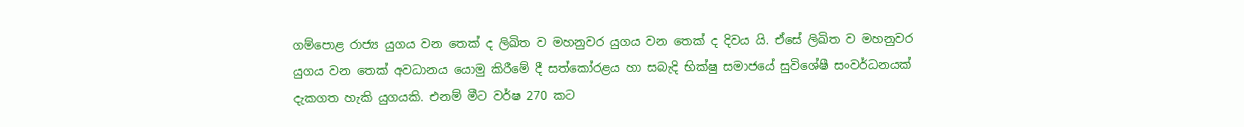ගම්පොළ රාජ්‍ය යුගය වන තෙක් ද ලිඛිත ව මහනුවර යුගය වන තෙක් ද දිවය යි. ඒසේ ලිඛිත ව මහනුවර යුගය වන තෙක් අවධානය යොමු කිරීමේ දී සත්කෝරළය හා සබැදි භික්ෂු සමාජයේ සුවිශේෂී සංවර්ධනයක් දැකගත හැකි යුගයකි. එනම් මීට වර්ෂ 270 කට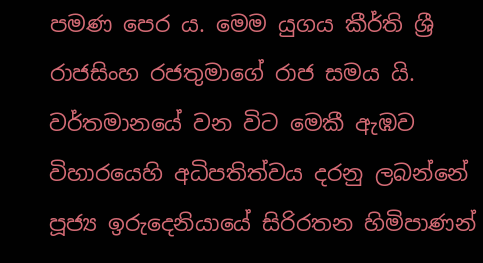පමණ පෙර ය. මෙම යුගය කීර්ති ශ්‍රී රාජසිංහ රජතුමාගේ රාජ සමය යි. වර්තමානයේ වන විට මෙකී ඇඹව විහාරයෙහි අධිපතිත්වය දරනු ලබන්නේ පූජ්‍ය ඉරුදෙනියායේ සිරිරතන හිමිපාණන්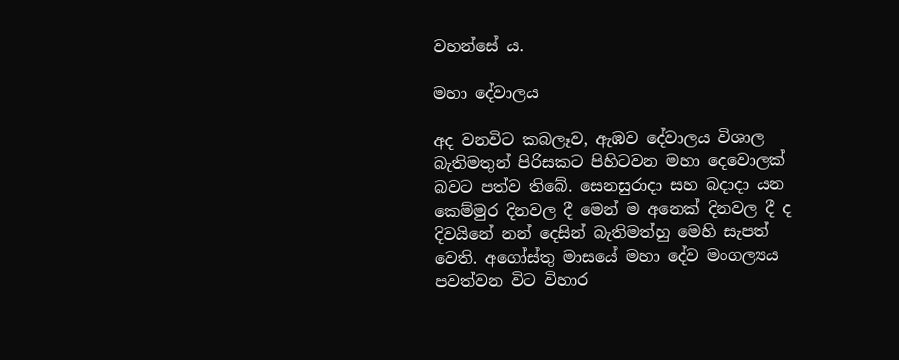වහන්සේ ය.

මහා දේවාලය

අද වනවිට කබලෑව, ඇඹව දේවාලය විශාල බැතිමතුන් පිරිසකට පිහිටවන මහා දෙවොලක් බවට පත්ව තිබේ. සෙනසුරාදා සහ බදාදා යන කෙම්මුර දිනවල දී මෙන් ම අනෙක් දිනවල දී ද දිවයිනේ නන් දෙසින් බැතිමත්හු මෙහි සැපත් වෙති. අගෝස්තු මාසයේ මහා දේව මංගල්‍යය පවත්වන විට විහාර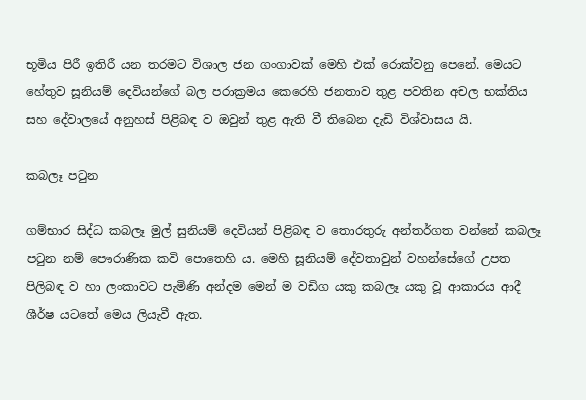භූමිය පිරී ඉතිරී යන තරමට විශාල ජන ගංගාවක් මෙහි එක් රොක්වනු පෙනේ. මෙයට හේතුව සූනියම් දෙවියන්ගේ බල පරාක්‍රමය කෙරෙහි ජනතාව තුළ පවතින අචල භක්තිය සහ දේවාලයේ අනුහස් පිළිබඳ ව ඔවුන් තුළ ඇති වී තිබෙන දැඩි විශ්වාසය යි.

කබලෑ පටුන

ගම්භාර සිද්ධ කබලෑ මුල් සුනියම් දෙවියන් පිළිබඳ ව තොරතුරු අන්තර්ගත වන්නේ කබලෑ පටුන නම් පෞරාණික කවි පොතෙහි ය. මෙහි සූනියම් දේවතාවුන් වහන්සේගේ උපත පිලිබඳ ව හා ලංකාවට පැමිණි අන්දම මෙන් ම වඩිග යකු කබලෑ යකු වූ ආකාරය ආදී ශීර්ෂ යටතේ මෙය ලියැවී ඇත.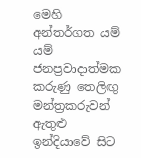මෙහි අන්තර්ගත යම් යම් ජනප්‍රවාදාත්මක කරුණු තෙලිඟු මන්ත්‍රකරුවන් ඇතුළු ඉන්දියාවේ සිට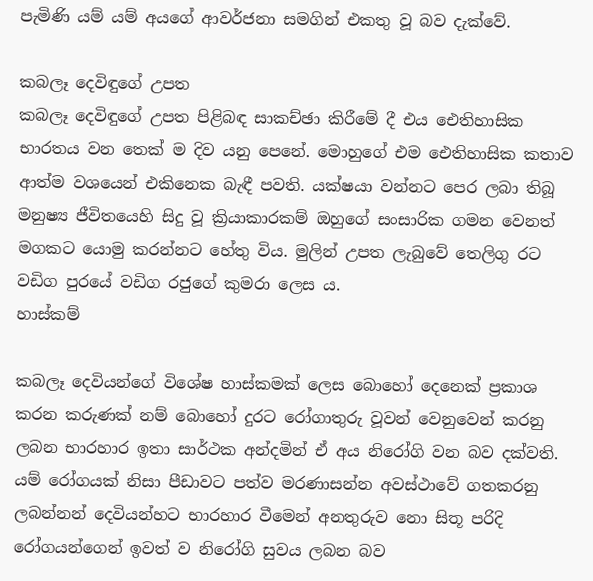පැමිණි යම් යම් අයගේ ආවර්ජනා සමගින් එකතු වූ බව දැක්වේ.

කබලෑ දෙවිඳුගේ උපත
කබලෑ දෙවිඳුගේ උපත පිළිබඳ සාකච්ඡා කිරීමේ දී එය ඓතිහාසික භාරතය වන තෙක් ම දිව යනු පෙනේ. මොහුගේ එම ඓතිහාසික කතාව ආත්ම වශයෙන් එකිනෙක බැඳී පවති. යක්ෂයා වන්නට පෙර ලබා තිබූ මනුෂ්‍ය ජීවිතයෙහි සිදු වූ ක්‍රියාකාරකම් ඔහුගේ සංසාරික ගමන වෙනත් මගකට යොමු කරන්නට හේතු විය. මුලින් උපත ලැබුවේ තෙලිගු රට වඩිග පුරයේ වඩිග රජුගේ කුමරා ලෙස ය.
හාස්කම්

කබලෑ දෙවියන්ගේ විශේෂ හාස්කමක් ලෙස බොහෝ දෙනෙක් ප්‍රකාශ කරන කරුණක් නම් බොහෝ දුරට රෝගාතුරු වූවන් වෙනුවෙන් කරනු ලබන භාරහාර ඉතා සාර්ථක අන්දමින් ඒ අය නිරෝගි වන බව දක්වති. යම් රෝගයක් නිසා පීඩාවට පත්ව මරණාසන්න අවස්ථාවේ ගතකරනු ලබන්නන් දෙවියන්හට භාරහාර වීමෙන් අනතුරුව නො සිතූ පරිදි රෝගයන්ගෙන් ඉවත් ව නිරෝගි සුවය ලබන බව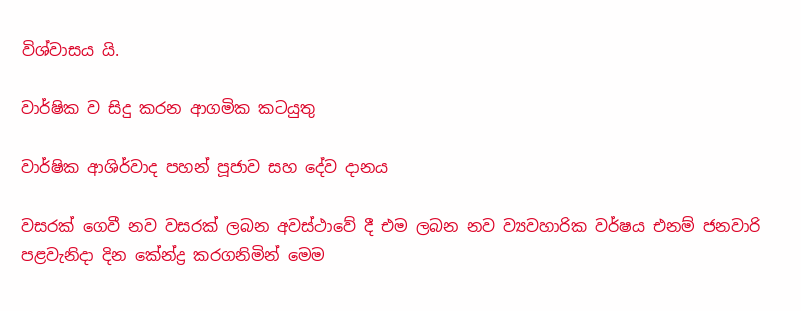විශ්වාසය යි.

වාර්ෂික ව සිදු කරන ආගමික කටයුතු

වාර්ෂික ආශිර්වාද පහන් පූජාව සහ දේව දානය

වසරක් ගෙවී නව වසරක් ලබන අවස්ථාවේ දී එම ලබන නව ව්‍යවහාරික වර්ෂය එනම් ජනවාරි පළවැනිදා දින කේන්ද්‍ර කරගනිමින් මෙම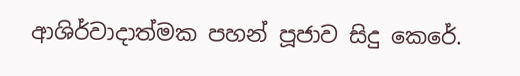ආශිර්වාදාත්මක පහන් පූජාව සිදු කෙරේ.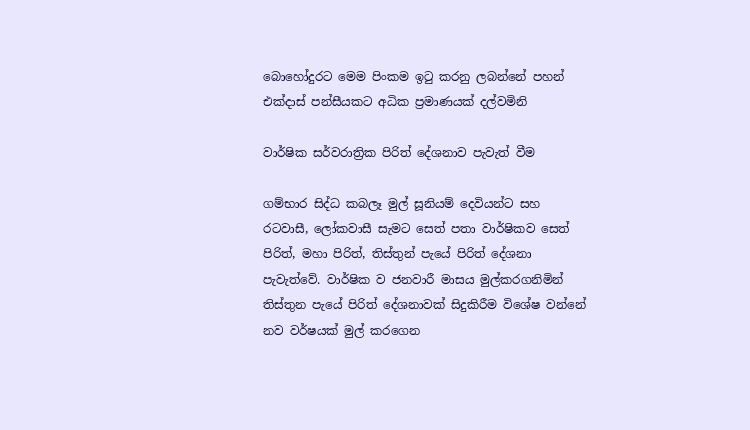බොහෝදුරට මෙම පිංකම ඉටු කරනු ලබන්නේ පහන් එක්දාස් පන්සීයකට අධික ප්‍රමාණයක් දල්වමිනි

වාර්ෂික සර්වරාත්‍රික පිරිත් දේශනාව පැවැත් වීම

ගම්භාර සිද්ධ කබලෑ මුල් සූනියම් දෙවියන්ට සහ රටවාසී, ලෝකවාසී සැමට සෙත් පතා වාර්ෂිකව සෙත් පිරිත්, මහා පිරිත්, තිස්තුන් පැයේ පිරිත් දේශනා පැවැත්වේ. වාර්ෂික ව ජනවාරී මාසය මුල්කරගනිමින් තිස්තුන පැයේ පිරිත් දේශනාවක් සිදුකිරීම විශේෂ වන්නේ නව වර්ෂයක් මුල් කරගෙන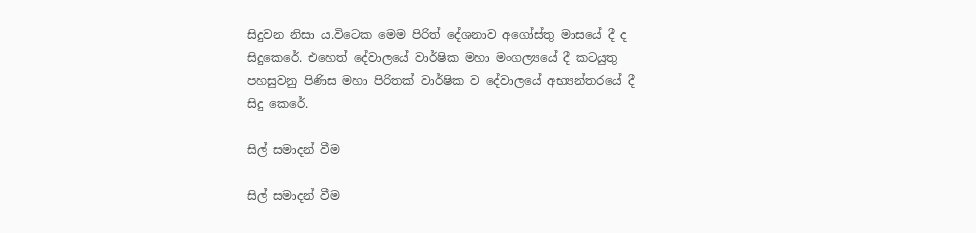සිදුවන නිසා ය.විටෙක මෙම පිරිත් දේශනාව අගෝස්තු මාසයේ දී ද සිදුකෙරේ. එහෙත් දේවාලයේ වාර්ෂික මහා මංගල්‍යයේ දී කටයුතු පහසුවනු පිණිස මහා පිරිතක් වාර්ෂික ව දේවාලයේ අභ්‍යන්තරයේ දී සිදු කෙරේ.

සිල් සමාදන් වීම

සිල් සමාදන් වීම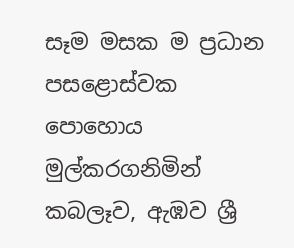සෑම මසක ම ප්‍රධාන පසළොස්වක පොහොය මුල්කරගනිමින් කබලෑව, ඇඹව ශ්‍රී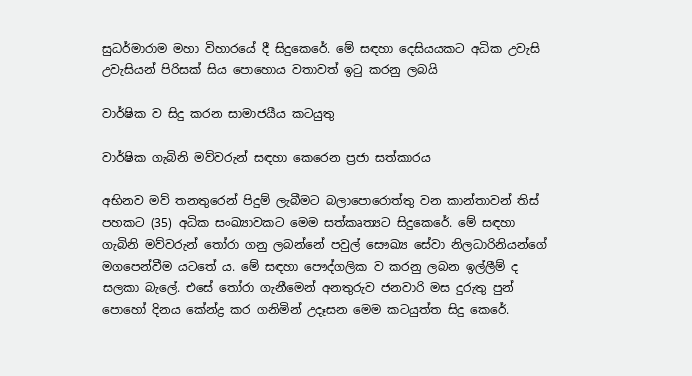සුධර්මාරාම මහා විහාරයේ දී සිදුකෙරේ. මේ සඳහා දෙසියයකට අධික උවැසි උවැසියන් පිරිසක් සිය පොහොය වතාවත් ඉටු කරනු ලබයි

වාර්ෂික ව සිදු කරන සාමාජයීය කටයුතු

වාර්ෂික ගැබිනි මව්වරුන් සඳහා කෙරෙන ප්‍රජා සත්කාරය

අභිනව මව් තනතුරෙන් පිදුම් ලැබීමට බලාපොරොත්තු වන කාන්තාවන් තිස් පහකට (35) අධික සංඛ්‍යාවකට මෙම සත්කෘත්‍යට සිදුකෙරේ. මේ සඳහා ගැබිනි මව්වරුන් තෝරා ගනු ලබන්නේ පවුල් සෞඛ්‍ය සේවා නිලධාරිනියන්ගේ මගපෙන්වීම යටතේ ය. මේ සඳහා පෞද්ගලික ව කරනු ලබන ඉල්ලීම් ද සලකා බැලේ. එසේ තෝරා ගැනීමෙන් අනතුරුව ජනවාරි මස දුරුතු පුන් පොහෝ දිනය කේන්ද්‍ර කර ගනිමින් උදෑසන මෙම කටයුත්ත සිදු කෙරේ.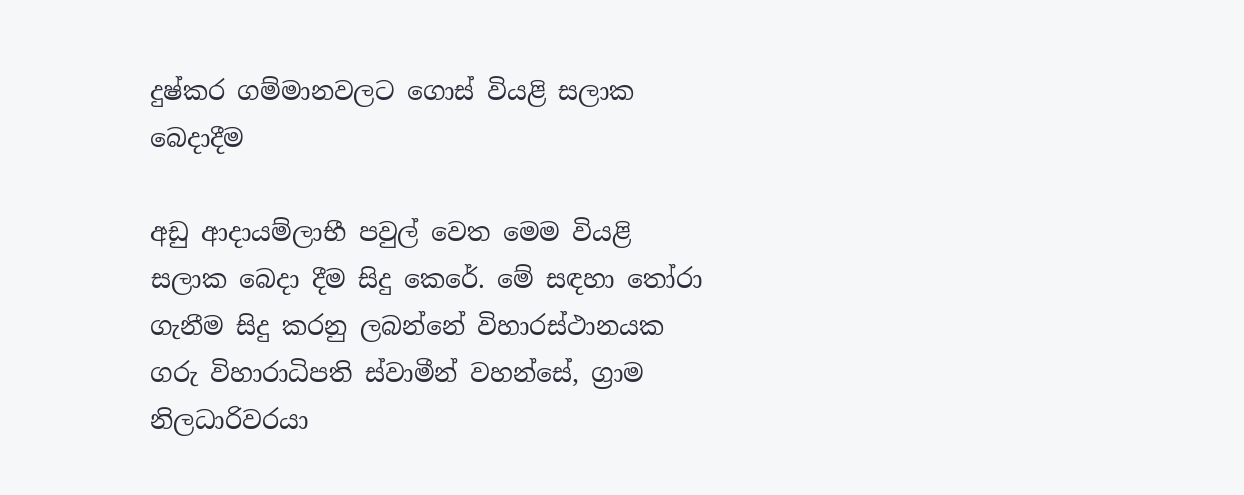දුෂ්කර ගම්මානවලට ගොස් වියළි සලාක බෙදාදීම

අඩු ආදායම්ලාභී පවුල් වෙත මෙම වියළි සලාක බෙදා දීම සිදු කෙරේ. මේ සඳහා තෝරා ගැනීම සිදු කරනු ලබන්නේ විහාරස්ථානයක ගරු විහාරාධිපති ස්වාමීන් වහන්සේ, ග්‍රාම නිලධාරිවරයා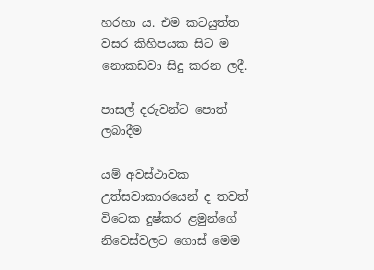හරහා ය. එම කටයුත්ත වසර කිහිපයක සිට ම නොකඩවා සිදු කරන ලදී.

පාසල් දරුවන්ට පොත් ලබාදීම

යම් අවස්ථාවක උත්සවාකාරයෙන් ද තවත් විටෙක දුෂ්කර ළමුන්ගේ නිවෙස්වලට ගොස් මෙම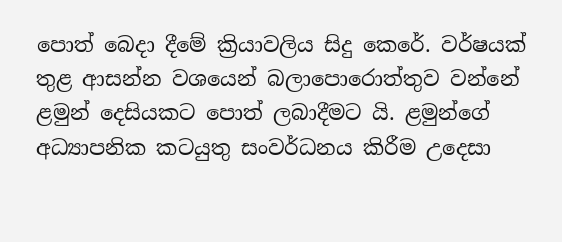පොත් බෙදා දීමේ ක්‍රියාවලිය සිදු කෙරේ. වර්ෂයක් තුළ ආසන්න වශයෙන් බලාපොරොත්තුව වන්නේ ළමුන් දෙසියකට පොත් ලබාදීමට යි. ළමුන්ගේ අධ්‍යාපනික කටයුතු සංවර්ධනය කිරීම උදෙසා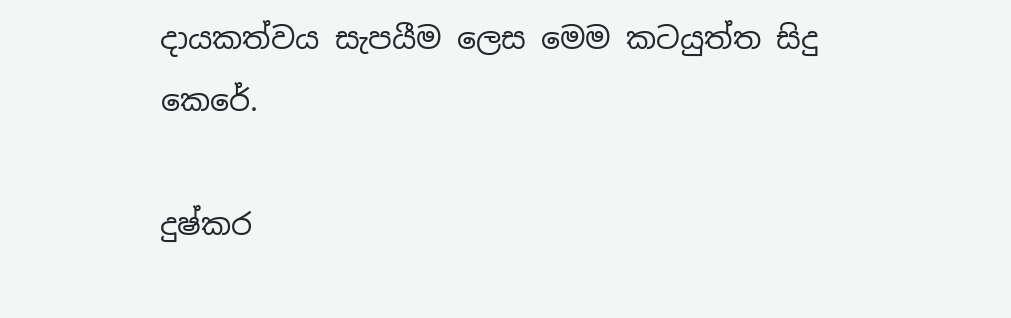දායකත්වය සැපයීම ලෙස මෙම කටයුත්ත සිදු කෙරේ.

දුෂ්කර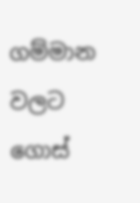ගම්මාන වලට ගොස්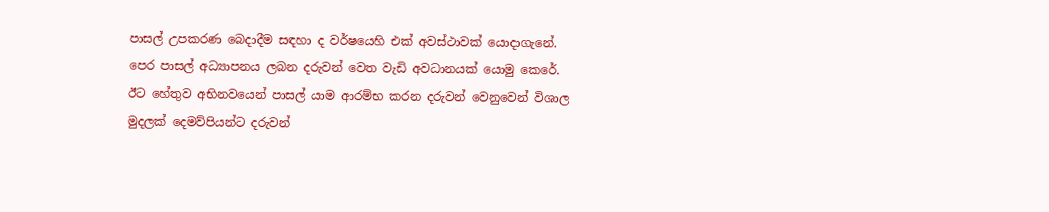පාසල් උපකරණ බෙදාදීම සඳහා ද වර්ෂයෙහි එක් අවස්ථාවක් යොදාගැනේ. පෙර පාසල් අධ්‍යාපනය ලබන දරුවන් වෙත වැඩි අවධානයක් යොමු කෙරේ. ඊට හේතුව අභිනවයෙන් පාසල් යාම ආරම්භ කරන දරුවන් වෙනුවෙන් විශාල මුදලක් දෙමව්පියන්ට දරුවන්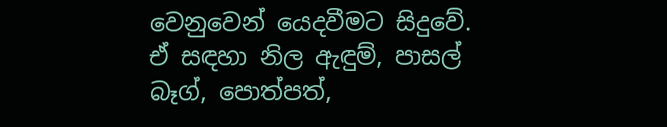වෙනුවෙන් යෙදවීමට සිදුවේ. ඒ සඳහා නිල ඇඳුම්, පාසල් බෑග්, පොත්පත්,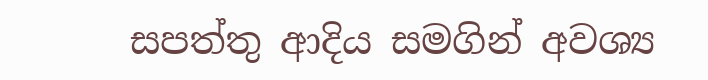සපත්තු ආදිය සමගින් අවශ්‍ය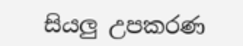සියලු උපකරණ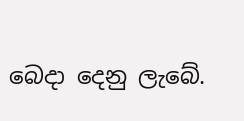බෙදා දෙනු ලැබේ.